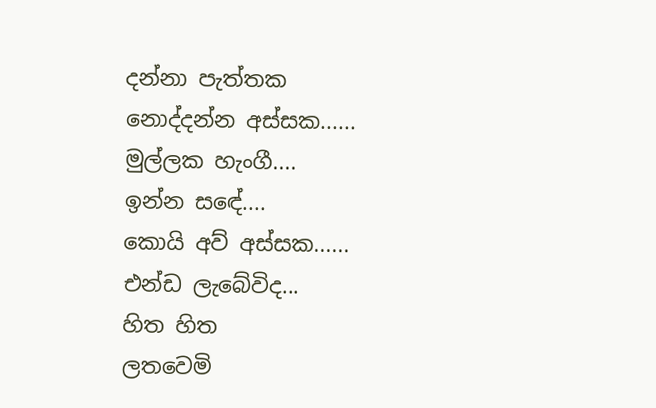දන්නා පැත්තක
නොද්දන්න අස්සක......
මුල්ලක හැංගී....
ඉන්න සඳේ....
කොයි අව් අස්සක......
එන්ඩ ලැබේවිද...
හිත හිත
ලතවෙමි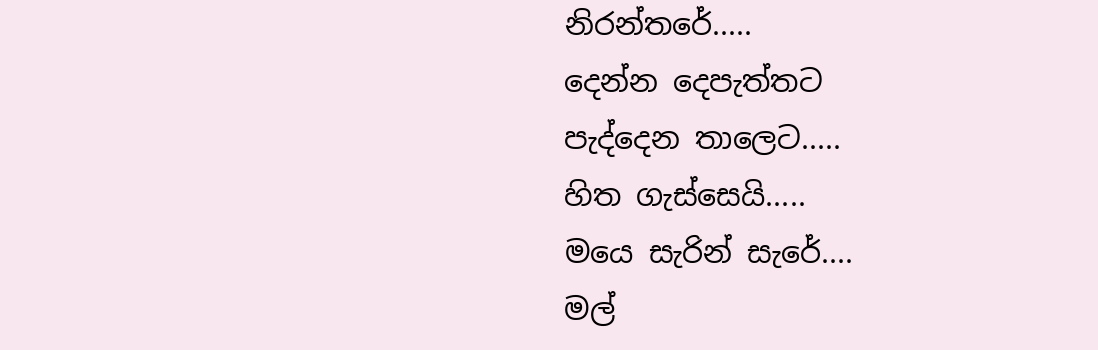නිරන්තරේ.....
දෙන්න දෙපැත්තට
පැද්දෙන තාලෙට.....
හිත ගැස්සෙයි.....
මයෙ සැරින් සැරේ....
මල්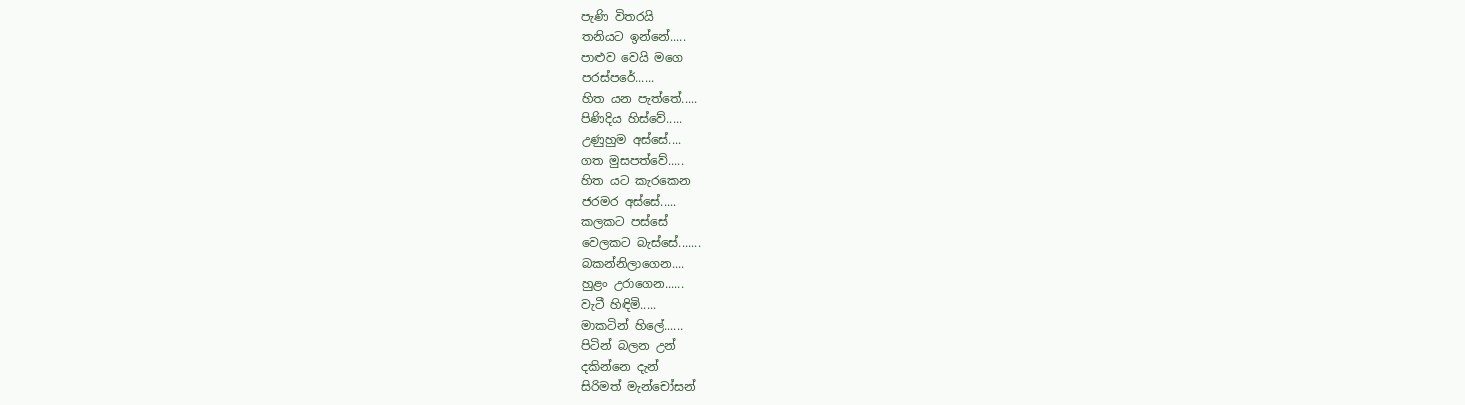පැණි විතරයි
තනියට ඉන්නේ.....
පාළුව වෙයි මගෙ
පරස්පරේ......
හිත යන පැත්තේ.....
පිණිදිය හිස්වේ.....
උණුහුම අස්සේ....
ගත මුසපත්වේ.....
හිත යට කැරකෙන
ජරමර අස්සේ.....
කලකට පස්සේ
වෙලකට බැස්සේ.......
බකන්නිලාගෙන....
හුළං උරාගෙන......
වැටී හිඳිමි.....
මාකටින් හිලේ......
පිටින් බලන උන්
දකින්නෙ දැන්
සිරිමත් මැන්චෝසන්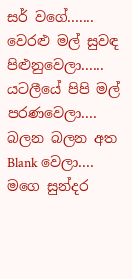සර් වගේ.......
වෙරළු මල් සුවඳ
පිළුනුවෙලා......
යටලීයේ පිපි මල්
පරණවෙලා....
බලන බලන අත
Blank වෙලා....
මගෙ සුන්දර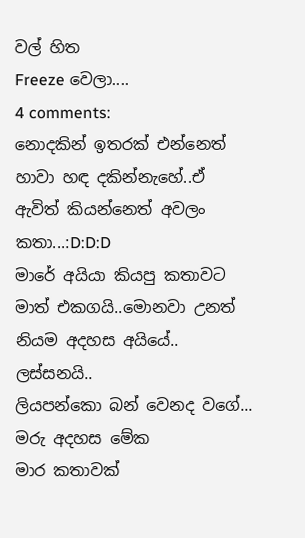වල් හිත
Freeze වෙලා....
4 comments:
නොදකින් ඉතරක් එන්නෙත් හාවා හඳ දකින්නැහේ..ඒ ඇවිත් කියන්නෙත් අවලං කතා...:D:D:D
මාරේ අයියා කියපු කතාවට මාත් එකගයි..මොනවා උනත් නියම අදහස අයියේ.. ලස්සනයි..
ලියපන්කො බන් වෙනද වගේ... මරු අදහස මේක
මාර කතාවක්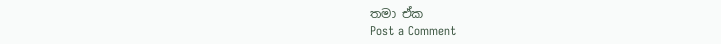තමා ඒක
Post a Comment